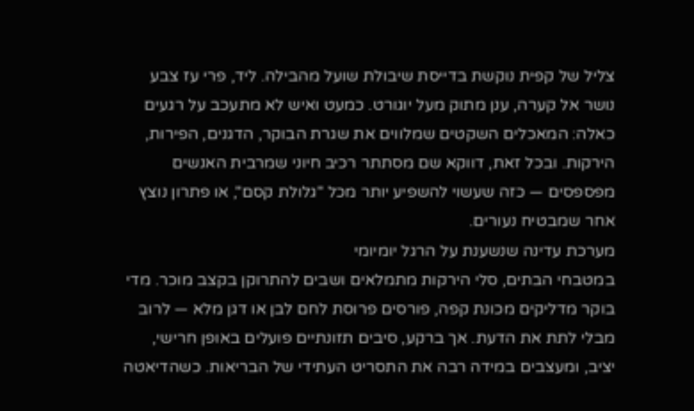צליל של קפית נוקשת בדייסת שיבולת שועל מהבילה. ליד, פרי עז צבע נושר אל קערה, ענן מתוק מעל יוגורט. כמעט ואיש לא מתעכב על רגעים כאלה: המאכלים השקטים שמלווים את שגרת הבוקר, הדגנים, הפירות, הירקות. ובכל זאת, דווקא שם מסתתר רכיב חיוני שמרבית האנשים מפספסים — כזה שעשוי להשפיע יותר מכל "גלולת קסם", או פתרון נוצץ אחר שמבטיח נעורים.
מערכת עדינה שנשענת על הרגל יומיומי
במטבחי הבתים, סלי הירקות מתמלאים ושבים להתרוקן בקצב מוכר. מדי בוקר מדליקים מכונת קפה, פורסים פרוסת לחם לבן או דגן מלא — לרוב מבלי לתת את הדעת. אך ברקע, סיבים תזונתיים פועלים באופן חרישי, יציב, ומעצבים במידה רבה את התסריט העתידי של הבריאות. כשהדיאטה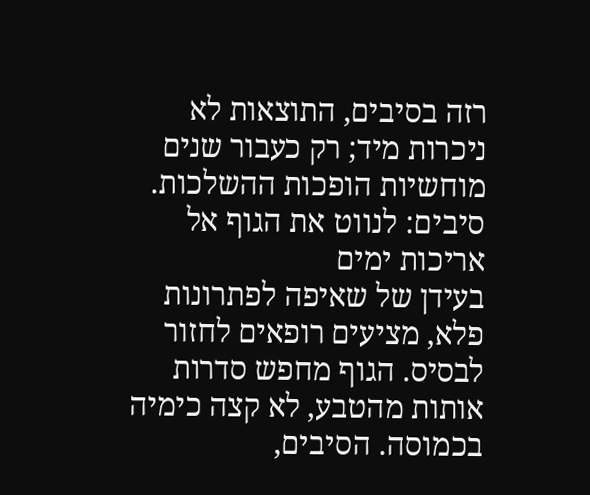רזה בסיבים, התוצאות לא ניכרות מיד; רק כעבור שנים מוחשיות הופכות ההשלכות.
סיבים: לנווט את הגוף אל אריכות ימים
בעידן של שאיפה לפתרונות פלא, מציעים רופאים לחזור לבסיס. הגוף מחפש סדרות אותות מהטבע, לא קצה כימיה בכמוסה. הסיבים,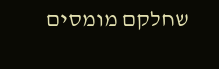שחלקם מומסים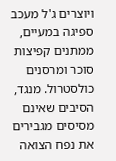ויוצרים ג'ל מעכב ספיגה במעיים, ממתנים קפיצות סוכר ומרסנים כולסטרול. מנגד, הסיבים שאינם מסיסים מגבירים את נפח הצואה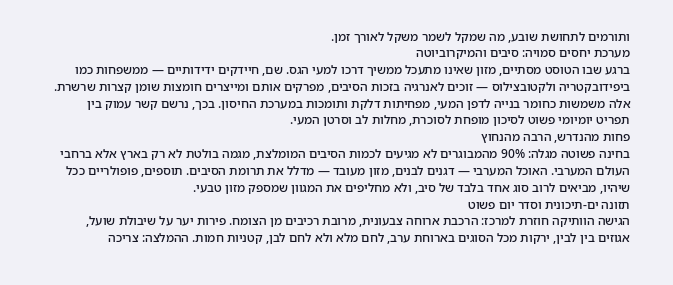ותורמים לתחושת שובע, מה שמקל לשמר משקל לאורך זמן.
מערכת יחסים סמויה: סיבים והמיקרוביוטה
ברגע שבו הטוסט מסתיים, מזון שאינו מתעכל ממשיך דרכו למעי הגס. שם, חיידקים ידידותיים — ממשפחות כמו ביפידובקטריה ולקטובצילוס — זוכים לאנרגיה בזכות הסיבים, מפרקים אותם ומייצרים חומצות שומן קצרות שרשרת. אלה משמשות כחומר בנייה לדפן המעי, מפחיתות דלקת ותומכות במערכת החיסון. בכך, נרשם קשר עמוק בין תפריט יומיומי פשוט לסיכון מופחת לסוכרת, מחלות לב וסרטן המעי.
פחות מהנדרש, הרבה מהנחוץ
בחינה פשוטה מגלה: 90% מהמבוגרים לא מגיעים לכמות הסיבים המומלצת, מגמה בולטת לא רק בארץ אלא ברחבי העולם המערבי. האוכל המערבי — דגנים לבנים, מזון מעובד — מדלל את תרומת הסיבים. תוספים, פופולריים ככל שיהיו, מביאים לרוב סוג אחד בלבד של סיב, ולא מחליפים את המגוון שמספק מזון טבעי.
תזונה ים-תיכונית וסדר יום פשוט
הגישה הוותיקה חוזרת למרכז: הרכבת ארוחה צבעונית, מרובת רכיבים מן הצומח. פירות יער על שיבולת שועל, אגוזים בין לבין, ירקות מכל הסוגים בארוחת ערב, לחם מלא ולא לחם לבן, קטניות חמות. ההמלצה: צריכה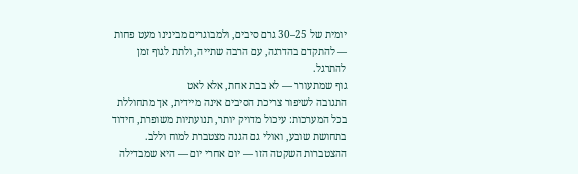יומית של 25–30 גרם סיבים, ולמבוגרים מבינינו מעט פחות — להתקדם בהדרגה, עם הרבה שתייה, ולתת לגוף זמן להתרגל.
גוף שמתעורר — לא בבת אחת, אלא לאט
התגובה לשיפור צריכת הסיבים אינה מיידית, אך מתחוללת בכל המערכות: עיכול מדויק יותר, תנועתיות משופרת, חידוד בתחושת שובע, ואולי גם הגנה מצטברת למוח וללב. ההצטברות השקטה הזו — יום אחרי יום — היא שמבדילה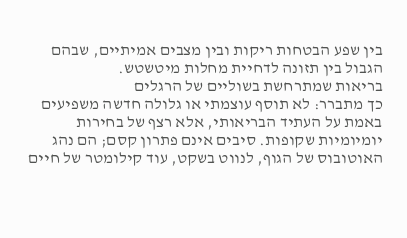בין שפע הבטחות ריקות ובין מצבים אמיתיים, שבהם הגבול בין תזונה לדחיית מחלות מיטשטש.
בריאות שמתרחשת בשוליים של הרגלים
כך מתברר: לא תוסף עוצמתי או גלולה חדשה משפיעים באמת על העתיד הבריאותי, אלא רצף של בחירות יומיומיות שקופות. סיבים אינם פתרון קסם; הם נהג האוטובוס של הגוף, לנווט בשקט, עוד קילומטר של חיים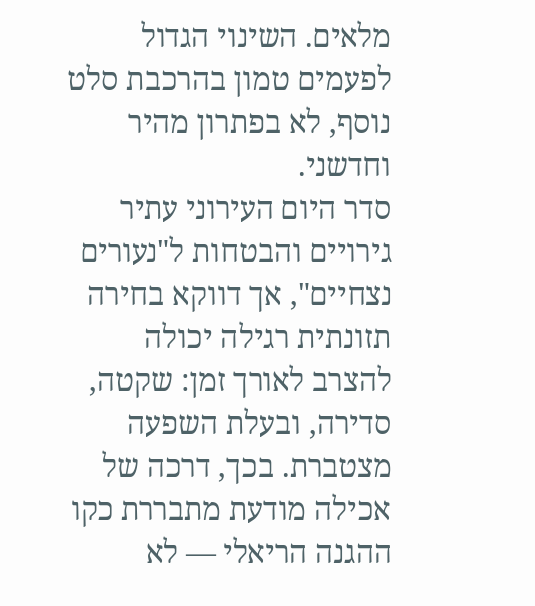מלאים. השינוי הגדול לפעמים טמון בהרכבת סלט נוסף, לא בפתרון מהיר וחדשני.
סדר היום העירוני עתיר גירויים והבטחות ל"נעורים נצחיים", אך דווקא בחירה תזונתית רגילה יכולה להצרב לאורך זמן: שקטה, סדירה, ובעלת השפעה מצטברת. בכך, דרכה של אכילה מודעת מתבררת כקו ההגנה הריאלי — לא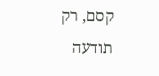קסם, רק תודעה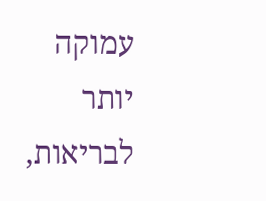עמוקה יותר לבריאות,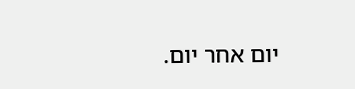יום אחר יום.